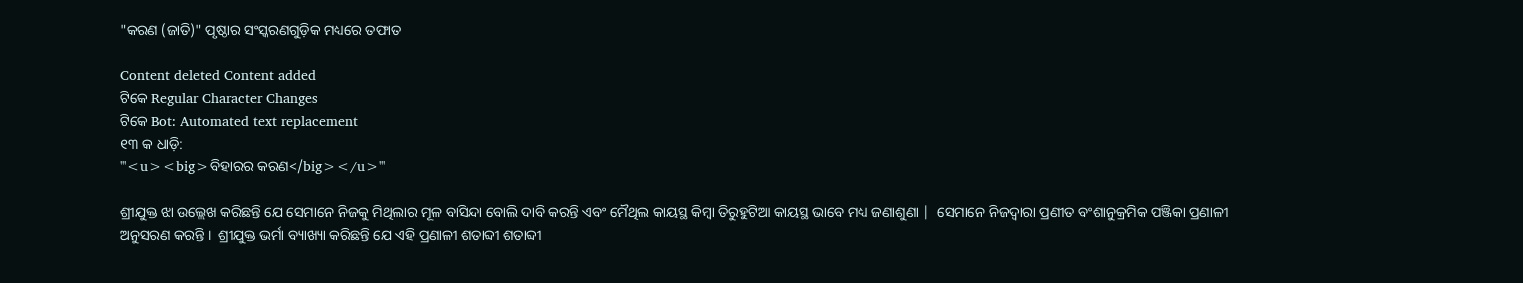"କରଣ (ଜାତି)" ପୃଷ୍ଠାର ସଂସ୍କରଣ‌ଗୁଡ଼ିକ ମଧ୍ୟରେ ତଫାତ

Content deleted Content added
ଟିକେ Regular Character Changes
ଟିକେ Bot: Automated text replacement
୧୩ କ ଧାଡ଼ି:
'''<u><big>ବିହାରର କରଣ</big></u>'''

ଶ୍ରୀଯୁକ୍ତ ଝା ଉଲ୍ଲେଖ କରିଛନ୍ତି ଯେ ସେମାନେ ନିଜକୁ ମିଥିଲାର ମୂଳ ବାସିନ୍ଦା ବୋଲି ଦାବି କରନ୍ତି ଏବଂ ମୈଥିଲ କାୟସ୍ଥ କିମ୍ବା ତିରୁହୁଟିଆ କାୟସ୍ଥ ଭାବେ ମଧ୍ୟ ଜଣାଶୁଣା |  ସେମାନେ ନିଜଦ୍ୱାରା ପ୍ରଣୀତ ବଂଶାନୁକ୍ରମିକ ପଞ୍ଜିକା ପ୍ରଣାଳୀ ଅନୁସରଣ କରନ୍ତି ।  ଶ୍ରୀଯୁକ୍ତ ଭର୍ମା ବ୍ୟାଖ୍ୟା କରିଛନ୍ତି ଯେ ଏହି ପ୍ରଣାଳୀ ଶତାବ୍ଦୀ ଶତାବ୍ଦୀ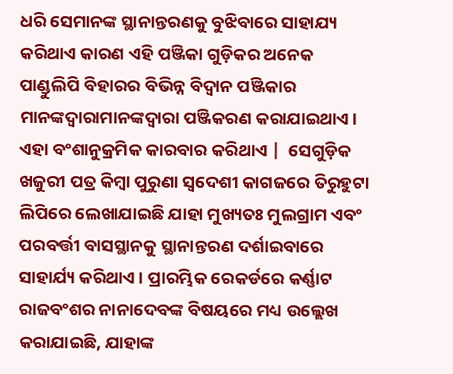ଧରି ସେମାନଙ୍କ ସ୍ଥାନାନ୍ତରଣକୁ ବୁଝିବାରେ ସାହାଯ୍ୟ କରିଥାଏ କାରଣ ଏହି ପଞ୍ଜିକା ଗୁଡ଼ିକର ଅନେକ ପାଣ୍ଡୁଲିପି ବିହାରର ବିଭିନ୍ନ ବିଦ୍ୱାନ ପଞ୍ଜିକାର ମାନଙ୍କଦ୍ଵାରାମାନଙ୍କଦ୍ୱାରା ପଞ୍ଜିକରଣ କରାଯାଇଥାଏ। ଏହା ବଂଶାନୁକ୍ରମିକ କାରବାର କରିଥାଏ |  ସେଗୁଡ଼ିକ ଖଜୁରୀ ପତ୍ର କିମ୍ବା ପୁରୁଣା ସ୍ୱଦେଶୀ କାଗଜରେ ତିରୁହୁଟା ଲିପିରେ ଲେଖାଯାଇଛି ଯାହା ମୁଖ୍ୟତଃ ମୁଲଗ୍ରାମ ଏବଂ ପରବର୍ତ୍ତୀ ବାସସ୍ଥାନକୁ ସ୍ଥାନାନ୍ତରଣ ଦର୍ଶାଇବାରେ ସାହାର୍ଯ୍ୟ କରିଥାଏ। ପ୍ରାରମ୍ଭିକ ରେକର୍ଡରେ କର୍ଣ୍ଣାଟ ରାଜବଂଶର ନାନାଦେବଙ୍କ ବିଷୟରେ ମଧ୍ୟ ଉଲ୍ଲେଖ କରାଯାଇଛି, ଯାହାଙ୍କ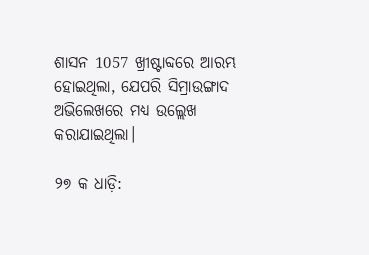ଶାସନ 1057 ଖ୍ରୀଷ୍ଟାବ୍ଦରେ ଆରମ୍ଭ ହୋଇଥିଲା, ଯେପରି ସିମ୍ରାଉଙ୍ଗାଦ ଅଭିଲେଖରେ ମଧ୍ୟ ଉଲ୍ଲେଖ କରାଯାଇଥିଲା।

୨୭ କ ଧାଡ଼ି: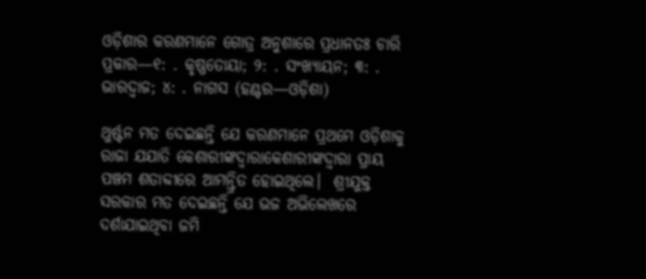ଓଡ଼ିଶାର କରଣମାନେ ଗୋତ୍ର ଅନୁଶାରେ ପ୍ରଧାନତଃ ଚାରି ପ୍ରକାର—୧: . କୃଷ୍ଣତୋୟା; ୨: . ସଂଖ୍ୟାୟନ; ୩: . ଭାରଦ୍ବାଜ; ୪: . ନାଗସ (ହଣ୍ଟର—ଓଡ଼ିଶା)

ଥୁର୍ଷ୍ଟନ ମତ ଦେଇଛନ୍ତି ଯେ କରଣମାନେ ପ୍ରଥମେ ଓଡ଼ିଶାକୁ ରାଜା ଯଯାତି କେଶାରୀଙ୍କଦ୍ଵାରାକେଶାରୀଙ୍କଦ୍ୱାରା ପ୍ରାୟ ପଞ୍ଚମ ଶତାବ୍ଦୀରେ ଆମନ୍ତ୍ରିତ ହୋଇଥିଲେ।  ଶ୍ରୀଯୁକ୍ତ ସରକାର ମତ ଦେଇଛନ୍ତି ଯେ ଭଜ ଅଭିଲେଖରେ ଦର୍ଶାଯାଇଥିବା ଜମି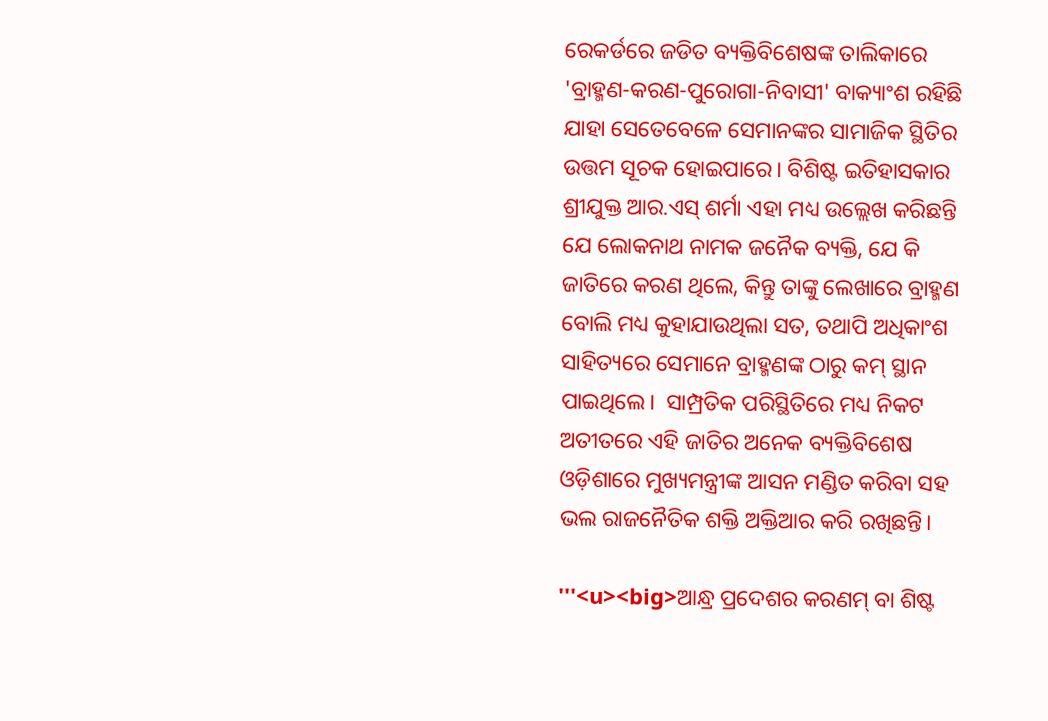ରେକର୍ଡରେ ଜଡିତ ବ୍ୟକ୍ତିବିଶେଷଙ୍କ ତାଲିକାରେ 'ବ୍ରାହ୍ମଣ-କରଣ-ପୁରୋଗା-ନିବାସୀ' ବାକ୍ୟାଂଶ ରହିଛି ଯାହା ସେତେବେଳେ ସେମାନଙ୍କର ସାମାଜିକ ସ୍ଥିତିର ଉତ୍ତମ ସୂଚକ ହୋଇପାରେ। ବିଶିଷ୍ଟ ଇତିହାସକାର ଶ୍ରୀଯୁକ୍ତ ଆର.ଏସ୍ ଶର୍ମା ଏହା ମଧ୍ୟ ଉଲ୍ଲେଖ କରିଛନ୍ତି ଯେ ଲୋକନାଥ ନାମକ ଜନୈକ ବ୍ୟକ୍ତି, ଯେ କି ଜାତିରେ କରଣ ଥିଲେ, କିନ୍ତୁ ତାଙ୍କୁ ଲେଖାରେ ବ୍ରାହ୍ମଣ ବୋଲି ମଧ୍ୟ କୁହାଯାଉଥିଲା ସତ, ତଥାପି ଅଧିକାଂଶ ସାହିତ୍ୟରେ ସେମାନେ ବ୍ରାହ୍ମଣଙ୍କ ଠାରୁ କମ୍ ସ୍ଥାନ ପାଇଥିଲେ।  ସାମ୍ପ୍ରତିକ ପରିସ୍ଥିତିରେ ମଧ୍ୟ ନିକଟ ଅତୀତରେ ଏହି ଜାତିର ଅନେକ ବ୍ୟକ୍ତିବିଶେଷ ଓଡ଼ିଶାରେ ମୁଖ୍ୟମନ୍ତ୍ରୀଙ୍କ ଆସନ ମଣ୍ଡିତ କରିବା ସହ ଭଲ ରାଜନୈତିକ ଶକ୍ତି ଅକ୍ତିଆର କରି ରଖିଛନ୍ତି।

'''<u><big>ଆନ୍ଧ୍ର ପ୍ରଦେଶର କରଣମ୍ ବା ଶିଷ୍ଟ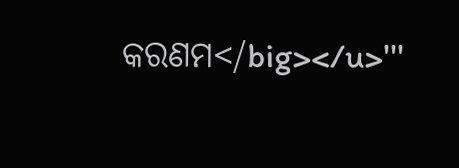କରଣମ</big></u>'''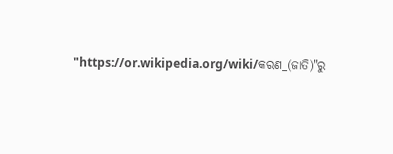"https://or.wikipedia.org/wiki/କରଣ_(ଜାତି)"ରୁ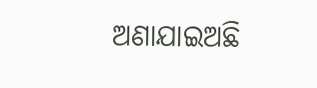ଅଣାଯାଇଅଛି